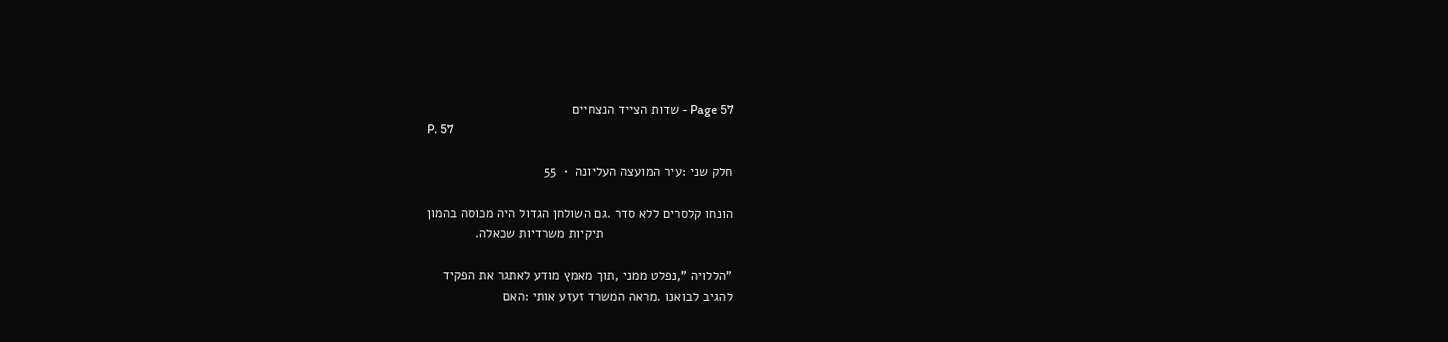Page 57 - שדות הצייד הנצחיים
P. 57

חלק שני :עיר המועצה העליונה  •  55

הונחו קלסרים ללא סדר .גם השולחן הגדול היה מכוסה בהמון
                                   תיקיות משרדיות שכאלה.

"הללויה ",נפלט ממני ,תוך מאמץ מודע לאתגר את הפקיד
להגיב לבואנו .מראה המשרד זעזע אותי :האם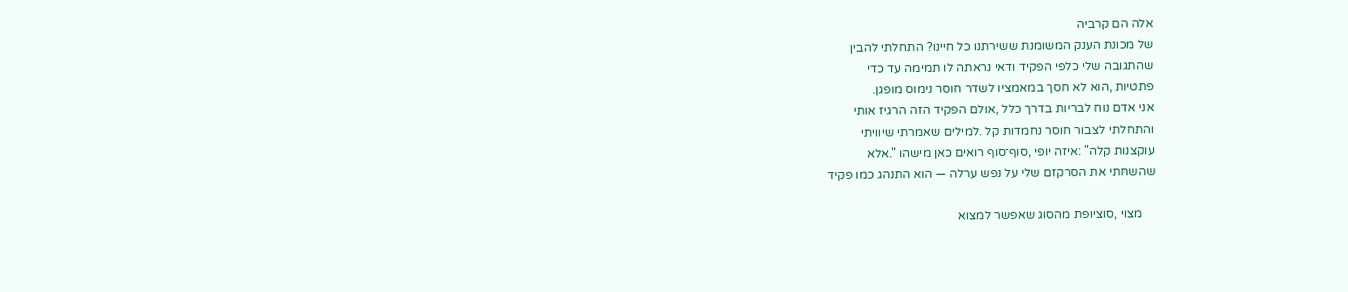אלה הם קרביה
של מכונת הענק המשומנת ששירתנו כל חיינו? התחלתי להבין
שהתגובה שלי כלפי הפקיד ודאי נראתה לו תמימה עד כדי
פתטיות ,הוא לא חסך במאמציו לשדר חוסר נימוס מופגן.
אני אדם נוח לבריות בדרך כלל ,אולם הפקיד הזה הרגיז אותי
והתחלתי לצבור חוסר נחמדות קל .למילים שאמרתי שיוויתי
עוקצנות קלה" :איזה יופי ,סוף־סוף רואים כאן מישהו ".אלא
שהשחּתי את הסרקזם שלי על נפש ערלה — הוא התנהג כמו פקיד

    מצוי ,סוציופת מהסוג שאפשר למצוא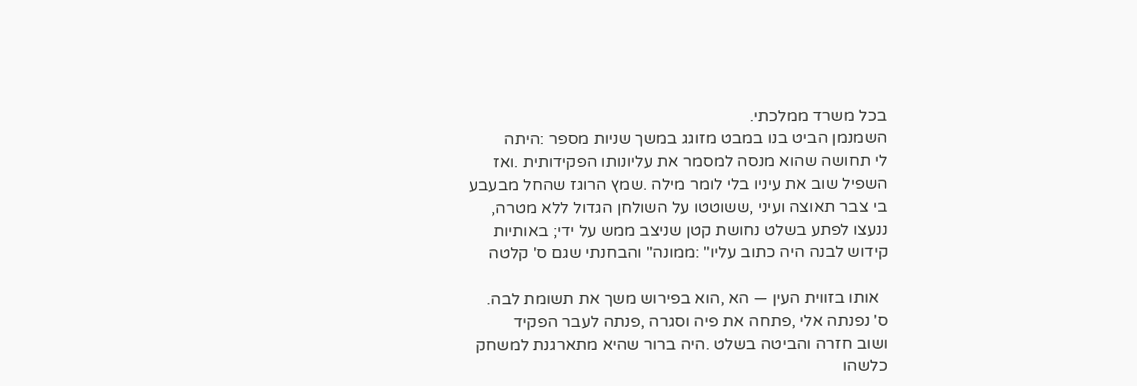בכל משרד ממלכתי.
השמנמן הביט בנו במבט מזוגג במשך שניות מספר :היתה
לי תחושה שהוא מנסה למסמר את עליונותו הפקידותית .ואז
השפיל שוב את עיניו בלי לומר מילה .שמץ הרוגז שהחל מבעבע
בי צבר תאוצה ועיני ,ששוטטו על השולחן הגדול ללא מטרה,
ננעצו לפתע בשלט נחושת קטן שניצב ממש על ידי; באותיות
קידוש לבנה היה כתוב עליו" :ממונה" והבחנתי שגם ס' קלטה

  אותו בזווית העין — הא ,הוא בפירוש משך את תשומת לבה.
ס' נפנתה אלי ,פתחה את פיה וסגרה ,פנתה לעבר הפקיד
ושוב חזרה והביטה בשלט .היה ברור שהיא מתארגנת למשחק
כלשהו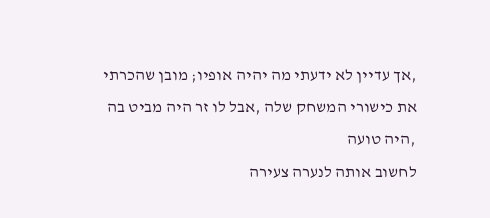,אך עדיין לא ידעתי מה יהיה אופיו; מובן שהכרתי
את כישורי המשחק שלה ,אבל לו זר היה מביט בה ,היה טועה
לחשוב אותה לנערה צעירה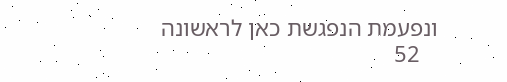ונפעמת הנפגשת כאן לראשונה
   52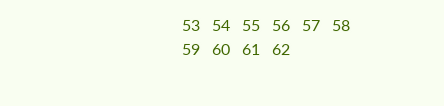53   54   55   56   57   58   59   60   61   62